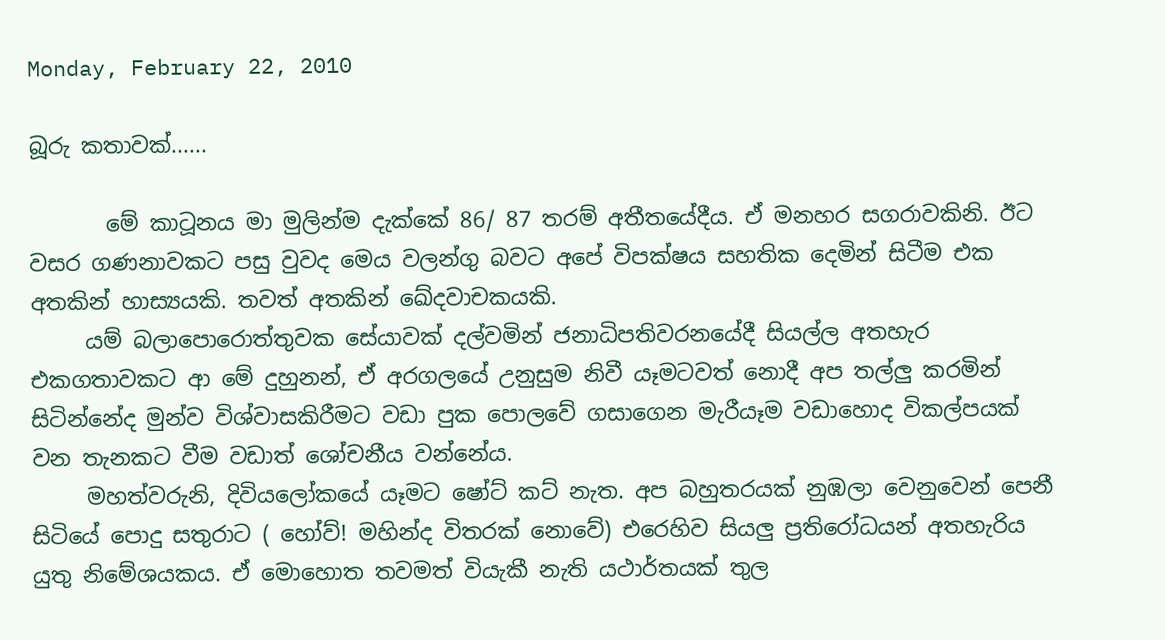Monday, February 22, 2010

බූරු කතාවක්......

       මේ කාටූනය මා මුලින්ම දැක්කේ 86/ 87 තරම් අතීතයේදීය. ඒ මනහර සගරාවකිනි. ඊට වසර ගණනාවකට පසු වුවද මෙය වලන්ගු බවට අපේ විපක්ෂය සහතික දෙමින් සිටීම එක අතකින් හාස්‍යයකි. තවත් අතකින් ඛේදවාචකයකි.
     යම් බලාපොරොත්තුවක සේයාවක් දල්වමින් ජනාධිපතිවරනයේදී සියල්ල අතහැර එකගතාවකට ආ මේ දුහුනන්, ඒ අරගලයේ උනුසුම නිවී යෑමටවත් නොදී අප තල්ලු කරමින් සිටින්නේද මුන්ව විශ්වාසකිරීමට වඩා පුක පොලවේ ගසාගෙන මැරීයෑම වඩාහොද විකල්පයක් වන තැනකට වීම වඩාත් ශෝචනීය වන්නේය.
     මහත්වරුනි, දිවියලෝකයේ යෑමට ෂෝට් කට් නැත. අප බහුතරයක් නුඹලා වෙනුවෙන් පෙනී සිටියේ පොදු සතුරාට ( හෝව්! මහින්ද විතරක් නොවේ) එරෙහිව සියලු ප්‍රතිරෝධයන් අතහැරිය යුතු නිමේශයකය. ඒ මොහොත තවමත් වියැකී නැති යථාර්තයක් තුල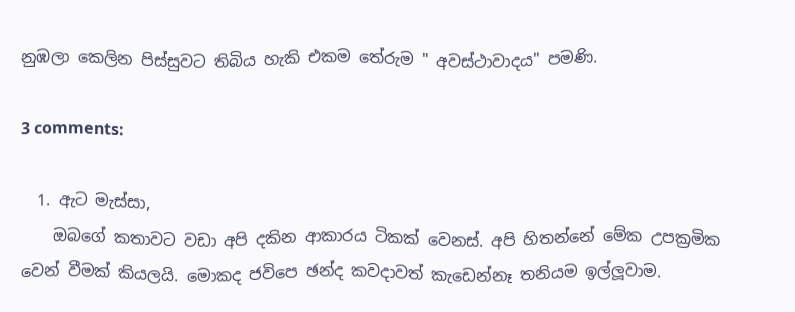නුඹලා කෙලින පිස්සුවට තිබිය හැකි එකම තේරුම " අවස්ථාවාදය" පමණි.

3 comments:

  1. ඇට මැස්සා,
    ඔබගේ කතාවට වඩා අපි දකින ආකාරය ටිකක් වෙනස්. අපි හිතන්නේ මේක උපක්‍රමික වෙන් වීමක් කියලයි. මොකද ජවිපෙ ඡන්ද කවදාවත් කැඩෙන්නෑ තනියම ඉල්ලූවාම.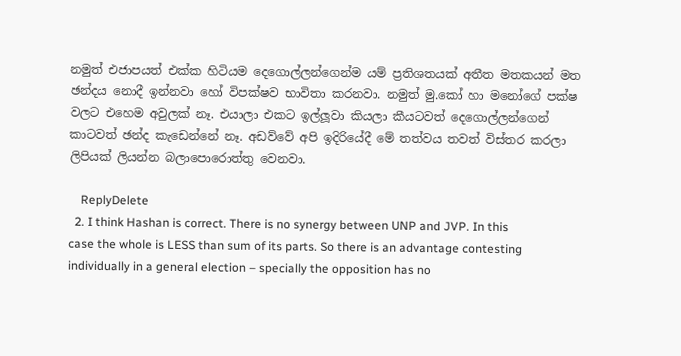නමුත් එජාපයත් එක්ක හිටියම දෙගොල්ලන්ගෙන්ම යම් ප්‍රතිශතයක් අතීත මතකයන් මත ඡන්දය නොදී ඉන්නවා හෝ විපක්ෂව භාවිතා කරනවා. නමුත් මු.කෝ හා මනෝගේ පක්ෂ වලට එහෙම අවුලක් නෑ. එයාලා එකට ඉල්ලූවා කියලා කීයටවත් දෙගොල්ලන්ගෙන් කාටවත් ඡන්ද කැඩෙන්නේ නෑ. අඩව්වේ අපි ඉදිරියේදී මේ තත්වය තවත් විස්තර කරලා ලිපියක් ලියන්න බලාපොරොත්තු වෙනවා.

    ReplyDelete
  2. I think Hashan is correct. There is no synergy between UNP and JVP. In this case the whole is LESS than sum of its parts. So there is an advantage contesting individually in a general election – specially the opposition has no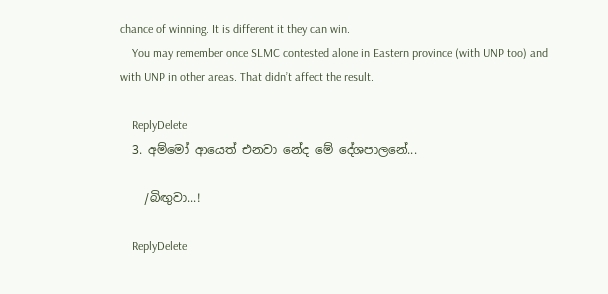chance of winning. It is different it they can win.
    You may remember once SLMC contested alone in Eastern province (with UNP too) and with UNP in other areas. That didn’t affect the result.

    ReplyDelete
  3. අම්මෝ ආයෙත් එනවා නේද මේ දේශපාලනේ...

    /බිඟුවා...!

    ReplyDelete